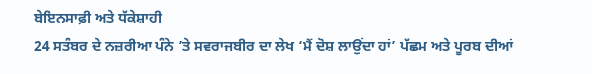ਬੇਇਨਸਾਫ਼ੀ ਅਤੇ ਧੱਕੇਸ਼ਾਹੀ
24 ਸਤੰਬਰ ਦੇ ਨਜ਼ਰੀਆ ਪੰਨੇ ’ਤੇ ਸਵਰਾਜਬੀਰ ਦਾ ਲੇਖ ‘ਮੈਂ ਦੋਸ਼ ਲਾਉਂਦਾ ਹਾਂ’ ਪੱਛਮ ਅਤੇ ਪੂਰਬ ਦੀਆਂ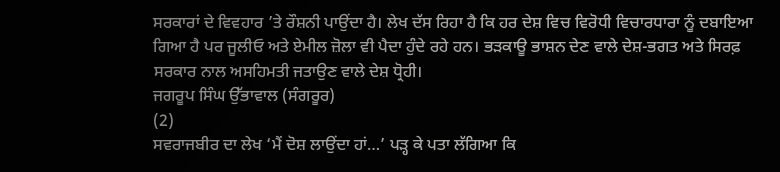ਸਰਕਾਰਾਂ ਦੇ ਵਿਵਹਾਰ ’ਤੇ ਰੌਸ਼ਨੀ ਪਾਉਂਦਾ ਹੈ। ਲੇਖ ਦੱਸ ਰਿਹਾ ਹੈ ਕਿ ਹਰ ਦੇਸ਼ ਵਿਚ ਵਿਰੋਧੀ ਵਿਚਾਰਧਾਰਾ ਨੂੰ ਦਬਾਇਆ ਗਿਆ ਹੈ ਪਰ ਜੂਲੀਓ ਅਤੇ ਏਮੀਲ ਜ਼ੋਲਾ ਵੀ ਪੈਦਾ ਹੁੰਦੇ ਰਹੇ ਹਨ। ਭੜਕਾਊ ਭਾਸ਼ਨ ਦੇਣ ਵਾਲੇ ਦੇਸ਼-ਭਗਤ ਅਤੇ ਸਿਰਫ਼ ਸਰਕਾਰ ਨਾਲ ਅਸਹਿਮਤੀ ਜਤਾਉਣ ਵਾਲੇ ਦੇਸ਼ ਧ੍ਰੋਹੀ।
ਜਗਰੂਪ ਸਿੰਘ ਉੱਭਾਵਾਲ (ਸੰਗਰੂਰ)
(2)
ਸਵਰਾਜਬੀਰ ਦਾ ਲੇਖ ‘ਮੈਂ ਦੋਸ਼ ਲਾਉਂਦਾ ਹਾਂ…’ ਪੜ੍ਹ ਕੇ ਪਤਾ ਲੱਗਿਆ ਕਿ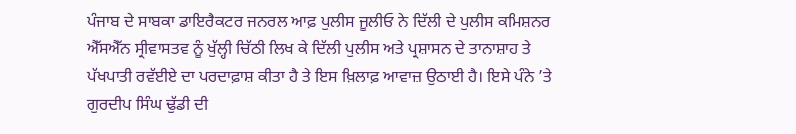ਪੰਜਾਬ ਦੇ ਸਾਬਕਾ ਡਾਇਰੈਕਟਰ ਜਨਰਲ ਆਫ਼ ਪੁਲੀਸ ਜੂਲੀਓ ਨੇ ਦਿੱਲੀ ਦੇ ਪੁਲੀਸ ਕਮਿਸ਼ਨਰ ਐੱਸਐੱਨ ਸ੍ਰੀਵਾਸਤਵ ਨੂੰ ਖੁੱਲ੍ਹੀ ਚਿੱਠੀ ਲਿਖ ਕੇ ਦਿੱਲੀ ਪੁਲੀਸ ਅਤੇ ਪ੍ਰਸ਼ਾਸਨ ਦੇ ਤਾਨਾਸ਼ਾਹ ਤੇ ਪੱਖਪਾਤੀ ਰਵੱਈਏ ਦਾ ਪਰਦਾਫ਼ਾਸ਼ ਕੀਤਾ ਹੈ ਤੇ ਇਸ ਖ਼ਿਲਾਫ਼ ਆਵਾਜ਼ ਉਠਾਈ ਹੈ। ਇਸੇ ਪੰਨੇ ’ਤੇ ਗੁਰਦੀਪ ਸਿੰਘ ਢੁੱਡੀ ਦੀ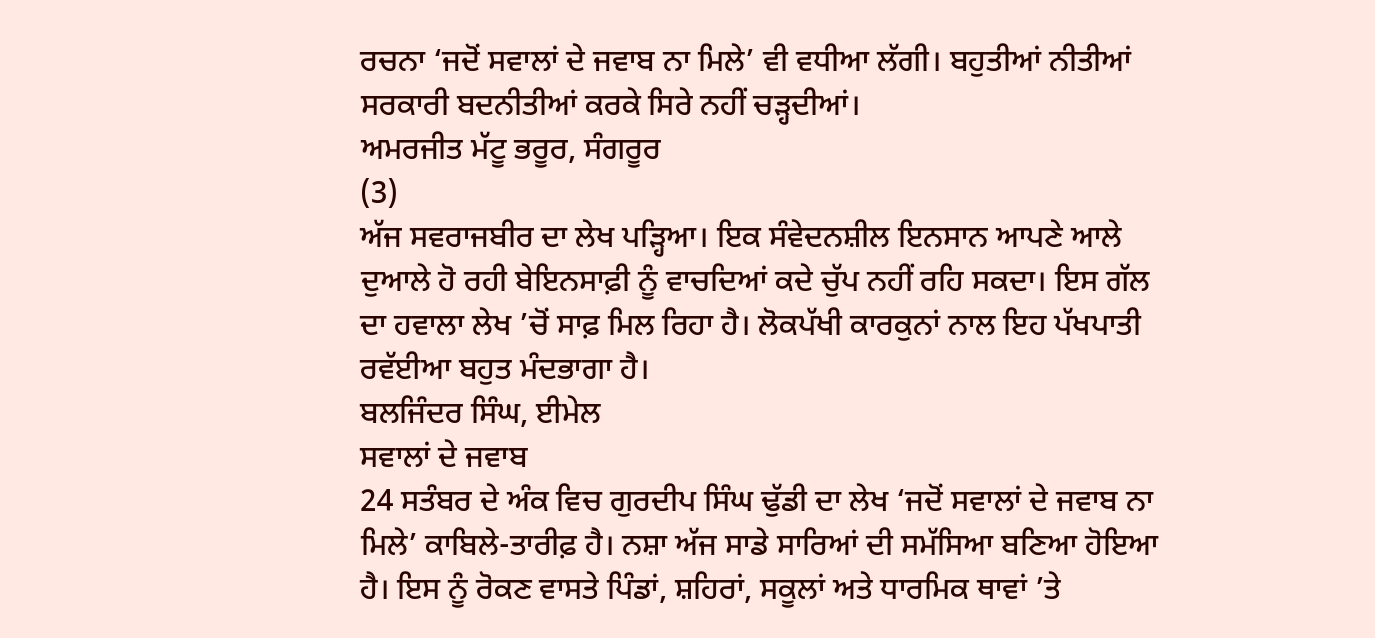ਰਚਨਾ ‘ਜਦੋਂ ਸਵਾਲਾਂ ਦੇ ਜਵਾਬ ਨਾ ਮਿਲੇ’ ਵੀ ਵਧੀਆ ਲੱਗੀ। ਬਹੁਤੀਆਂ ਨੀਤੀਆਂ ਸਰਕਾਰੀ ਬਦਨੀਤੀਆਂ ਕਰਕੇ ਸਿਰੇ ਨਹੀਂ ਚੜ੍ਹਦੀਆਂ।
ਅਮਰਜੀਤ ਮੱਟੂ ਭਰੂਰ, ਸੰਗਰੂਰ
(3)
ਅੱਜ ਸਵਰਾਜਬੀਰ ਦਾ ਲੇਖ ਪੜ੍ਹਿਆ। ਇਕ ਸੰਵੇਦਨਸ਼ੀਲ ਇਨਸਾਨ ਆਪਣੇ ਆਲੇ ਦੁਆਲੇ ਹੋ ਰਹੀ ਬੇਇਨਸਾਫ਼ੀ ਨੂੰ ਵਾਚਦਿਆਂ ਕਦੇ ਚੁੱਪ ਨਹੀਂ ਰਹਿ ਸਕਦਾ। ਇਸ ਗੱਲ ਦਾ ਹਵਾਲਾ ਲੇਖ ’ਚੋਂ ਸਾਫ਼ ਮਿਲ ਰਿਹਾ ਹੈ। ਲੋਕਪੱਖੀ ਕਾਰਕੁਨਾਂ ਨਾਲ ਇਹ ਪੱਖਪਾਤੀ ਰਵੱਈਆ ਬਹੁਤ ਮੰਦਭਾਗਾ ਹੈ।
ਬਲਜਿੰਦਰ ਸਿੰਘ, ਈਮੇਲ
ਸਵਾਲਾਂ ਦੇ ਜਵਾਬ
24 ਸਤੰਬਰ ਦੇ ਅੰਕ ਵਿਚ ਗੁਰਦੀਪ ਸਿੰਘ ਢੁੱਡੀ ਦਾ ਲੇਖ ‘ਜਦੋਂ ਸਵਾਲਾਂ ਦੇ ਜਵਾਬ ਨਾ ਮਿਲੇ’ ਕਾਬਿਲੇ-ਤਾਰੀਫ਼ ਹੈ। ਨਸ਼ਾ ਅੱਜ ਸਾਡੇ ਸਾਰਿਆਂ ਦੀ ਸਮੱਸਿਆ ਬਣਿਆ ਹੋਇਆ ਹੈ। ਇਸ ਨੂੰ ਰੋਕਣ ਵਾਸਤੇ ਪਿੰਡਾਂ, ਸ਼ਹਿਰਾਂ, ਸਕੂਲਾਂ ਅਤੇ ਧਾਰਮਿਕ ਥਾਵਾਂ ’ਤੇ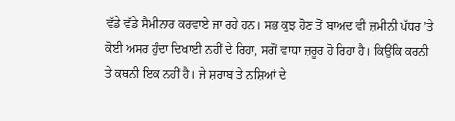ਵੱਡੇ ਵੱਡੇ ਸੈਮੀਨਾਰ ਕਰਵਾਏ ਜਾ ਰਹੇ ਹਨ। ਸਭ ਕੁਝ ਹੋਣ ਤੋਂ ਬਾਅਦ ਵੀ ਜ਼ਮੀਨੀ ਪੱਧਰ ’ਤੇ ਕੋਈ ਅਸਰ ਹੁੰਦਾ ਦਿਖਾਈ ਨਹੀਂ ਦੇ ਰਿਹਾ, ਸਗੋਂ ਵਾਧਾ ਜ਼ਰੂਰ ਹੋ ਰਿਹਾ ਹੈ। ਕਿਉਂਕਿ ਕਰਨੀ ਤੇ ਕਥਨੀ ਇਕ ਨਹੀਂ ਹੈ। ਜੇ ਸ਼ਰਾਬ ਤੇ ਨਸ਼ਿਆਂ ਦੇ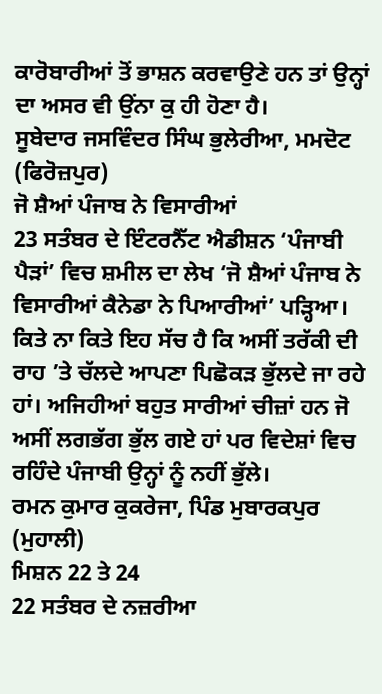ਕਾਰੋਬਾਰੀਆਂ ਤੋਂ ਭਾਸ਼ਨ ਕਰਵਾਉਣੇ ਹਨ ਤਾਂ ਉਨ੍ਹਾਂ ਦਾ ਅਸਰ ਵੀ ਉਂਨਾ ਕੁ ਹੀ ਹੋਣਾ ਹੈ।
ਸੂਬੇਦਾਰ ਜਸਵਿੰਦਰ ਸਿੰਘ ਭੁਲੇਰੀਆ, ਮਮਦੋਟ (ਫਿਰੋਜ਼ਪੁਰ)
ਜੋ ਸ਼ੈਆਂ ਪੰਜਾਬ ਨੇ ਵਿਸਾਰੀਆਂ
23 ਸਤੰਬਰ ਦੇ ਇੰਟਰਨੈੱਟ ਐਡੀਸ਼ਨ ‘ਪੰਜਾਬੀ ਪੈੜਾਂ’ ਵਿਚ ਸ਼ਮੀਲ ਦਾ ਲੇਖ ‘ਜੋ ਸ਼ੈਆਂ ਪੰਜਾਬ ਨੇ ਵਿਸਾਰੀਆਂ ਕੈਨੇਡਾ ਨੇ ਪਿਆਰੀਆਂ’ ਪੜ੍ਹਿਆ। ਕਿਤੇ ਨਾ ਕਿਤੇ ਇਹ ਸੱਚ ਹੈ ਕਿ ਅਸੀਂ ਤਰੱਕੀ ਦੀ ਰਾਹ ’ਤੇ ਚੱਲਦੇ ਆਪਣਾ ਪਿਛੋਕੜ ਭੁੱਲਦੇ ਜਾ ਰਹੇ ਹਾਂ। ਅਜਿਹੀਆਂ ਬਹੁਤ ਸਾਰੀਆਂ ਚੀਜ਼ਾਂ ਹਨ ਜੋ ਅਸੀਂ ਲਗਭੱਗ ਭੁੱਲ ਗਏ ਹਾਂ ਪਰ ਵਿਦੇਸ਼ਾਂ ਵਿਚ ਰਹਿੰਦੇ ਪੰਜਾਬੀ ਉਨ੍ਹਾਂ ਨੂੰ ਨਹੀਂ ਭੁੱਲੇ।
ਰਮਨ ਕੁਮਾਰ ਕੁਕਰੇਜਾ, ਪਿੰਡ ਮੁਬਾਰਕਪੁਰ (ਮੁਹਾਲੀ)
ਮਿਸ਼ਨ 22 ਤੇ 24
22 ਸਤੰਬਰ ਦੇ ਨਜ਼ਰੀਆ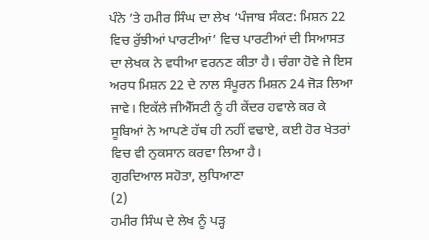ਪੰਨੇ ’ਤੇ ਹਮੀਰ ਸਿੰਘ ਦਾ ਲੇਖ ‘ਪੰਜਾਬ ਸੰਕਟ: ਮਿਸ਼ਨ 22 ਵਿਚ ਰੁੱਝੀਆਂ ਪਾਰਟੀਆਂ’ ਵਿਚ ਪਾਰਟੀਆਂ ਦੀ ਸਿਆਸਤ ਦਾ ਲੇਖਕ ਨੇ ਵਧੀਆ ਵਰਨਣ ਕੀਤਾ ਹੈ। ਚੰਗਾ ਹੋਵੇ ਜੇ ਇਸ ਅਰਧ ਮਿਸ਼ਨ 22 ਦੇ ਨਾਲ ਸੰਪੂਰਨ ਮਿਸ਼ਨ 24 ਜੋੜ ਲਿਆ ਜਾਵੇ। ਇਕੱਲੇ ਜੀਐੱਸਟੀ ਨੂੰ ਹੀ ਕੇਂਦਰ ਹਵਾਲੇ ਕਰ ਕੇ ਸੂਬਿਆਂ ਨੇ ਆਪਣੇ ਹੱਥ ਹੀ ਨਹੀਂ ਵਢਾਏ, ਕਈ ਹੋਰ ਖੇਤਰਾਂ ਵਿਚ ਵੀ ਨੁਕਸਾਨ ਕਰਵਾ ਲਿਆ ਹੈ।
ਗੁਰਦਿਆਲ ਸਹੋਤਾ, ਲੁਧਿਆਣਾ
(2)
ਹਮੀਰ ਸਿੰਘ ਦੇ ਲੇਖ ਨੂੰ ਪੜ੍ਹ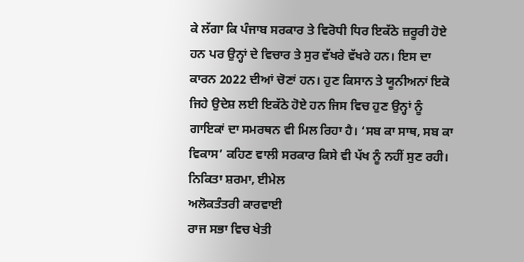ਕੇ ਲੱਗਾ ਕਿ ਪੰਜਾਬ ਸਰਕਾਰ ਤੇ ਵਿਰੋਧੀ ਧਿਰ ਇਕੱਠੇ ਜ਼ਰੂਰੀ ਹੋਏ ਹਨ ਪਰ ਉਨ੍ਹਾਂ ਦੇ ਵਿਚਾਰ ਤੇ ਸੁਰ ਵੱਖਰੇ ਵੱਖਰੇ ਹਨ। ਇਸ ਦਾ ਕਾਰਨ 2022 ਦੀਆਂ ਚੋਣਾਂ ਹਨ। ਹੁਣ ਕਿਸਾਨ ਤੇ ਯੂਨੀਅਨਾਂ ਇਕੋ ਜਿਹੇ ਉਦੇਸ਼ ਲਈ ਇਕੱਠੇ ਹੋਏ ਹਨ ਜਿਸ ਵਿਚ ਹੁਣ ਉਨ੍ਹਾਂ ਨੂੰ ਗਾਇਕਾਂ ਦਾ ਸਮਰਥਨ ਵੀ ਮਿਲ ਰਿਹਾ ਹੈ। ‘ਸਬ ਕਾ ਸਾਥ, ਸਬ ਕਾ ਵਿਕਾਸ’ ਕਹਿਣ ਵਾਲੀ ਸਰਕਾਰ ਕਿਸੇ ਵੀ ਪੱਖ ਨੂੰ ਨਹੀਂ ਸੁਣ ਰਹੀ।
ਨਿਕਿਤਾ ਸ਼ਰਮਾ, ਈਮੇਲ
ਅਲੋਕਤੰਤਰੀ ਕਾਰਵਾਈ
ਰਾਜ ਸਭਾ ਵਿਚ ਖੇਤੀ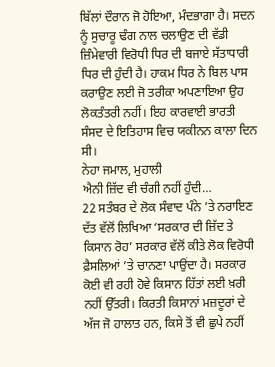ਬਿੱਲਾਂ ਦੌਰਾਨ ਜੋ ਹੋਇਆ, ਮੰਦਭਾਗਾ ਹੈ। ਸਦਨ ਨੂੰ ਸੁਚਾਰੂ ਢੰਗ ਨਾਲ ਚਲਾਉਣ ਦੀ ਵੱਡੀ ਜ਼ਿੰਮੇਵਾਰੀ ਵਿਰੋਧੀ ਧਿਰ ਦੀ ਬਜਾਏ ਸੱਤਾਧਾਰੀ ਧਿਰ ਦੀ ਹੁੰਦੀ ਹੈ। ਹਾਕਮ ਧਿਰ ਨੇ ਬਿਲ ਪਾਸ ਕਰਾਉਣ ਲਈ ਜੋ ਤਰੀਕਾ ਅਪਣਾਇਆ ਉਹ ਲੋਕਤੰਤਰੀ ਨਹੀਂ। ਇਹ ਕਾਰਵਾਈ ਭਾਰਤੀ ਸੰਸਦ ਦੇ ਇਤਿਹਾਸ ਵਿਚ ਯਕੀਨਨ ਕਾਲਾ ਦਿਨ ਸੀ।
ਨੇਹਾ ਜਮਾਲ, ਮੁਹਾਲੀ
ਐਨੀ ਜ਼ਿੱਦ ਵੀ ਚੰਗੀ ਨਹੀਂ ਹੁੰਦੀ…
22 ਸਤੰਬਰ ਦੇ ਲੋਕ ਸੰਵਾਦ ਪੰਨੇ ’ਤੇ ਨਰਾਇਣ ਦੱਤ ਵੱਲੋਂ ਲਿਖਿਆ ‘ਸਰਕਾਰ ਦੀ ਜ਼ਿੱਦ ਤੇ ਕਿਸਾਨ ਰੋਹ’ ਸਰਕਾਰ ਵੱਲੋਂ ਕੀਤੇ ਲੋਕ ਵਿਰੋਧੀ ਫ਼ੈਸਲਿਆਂ ’ਤੇ ਚਾਨਣਾ ਪਾਉਂਦਾ ਹੈ। ਸਰਕਾਰ ਕੋਈ ਵੀ ਰਹੀ ਹੋਵੇ ਕਿਸਾਨ ਹਿੱਤਾਂ ਲਈ ਖ਼ਰੀ ਨਹੀਂ ਉੱਤਰੀ। ਕਿਰਤੀ ਕਿਸਾਨਾਂ ਮਜ਼ਦੂਰਾਂ ਦੇ ਅੱਜ ਜੋ ਹਾਲਾਤ ਹਨ, ਕਿਸੇ ਤੋਂ ਵੀ ਛੁਪੇ ਨਹੀਂ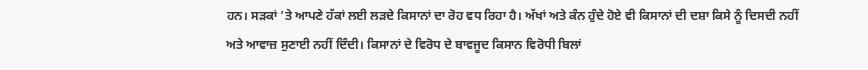ਹਨ। ਸੜਕਾਂ ’ਤੇ ਆਪਣੇ ਹੱਕਾਂ ਲਈ ਲੜਦੇ ਕਿਸਾਨਾਂ ਦਾ ਰੋਹ ਵਧ ਰਿਹਾ ਹੈ। ਅੱਖਾਂ ਅਤੇ ਕੰਨ ਹੁੰਦੇ ਹੋਏ ਵੀ ਕਿਸਾਨਾਂ ਦੀ ਦਸ਼ਾ ਕਿਸੇ ਨੂੰ ਦਿਸਦੀ ਨਹੀਂ ਅਤੇ ਆਵਾਜ਼ ਸੁਣਾਈ ਨਹੀਂ ਦਿੰਦੀ। ਕਿਸਾਨਾਂ ਦੇ ਵਿਰੋਧ ਦੇ ਬਾਵਜੂਦ ਕਿਸਾਨ ਵਿਰੋਧੀ ਬਿਲਾਂ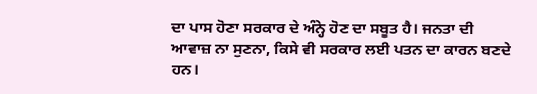ਦਾ ਪਾਸ ਹੋਣਾ ਸਰਕਾਰ ਦੇ ਅੰਨ੍ਹੇ ਹੋਣ ਦਾ ਸਬੂਤ ਹੈ। ਜਨਤਾ ਦੀ ਆਵਾਜ਼ ਨਾ ਸੁਣਨਾ, ਕਿਸੇ ਵੀ ਸਰਕਾਰ ਲਈ ਪਤਨ ਦਾ ਕਾਰਨ ਬਣਦੇ ਹਨ।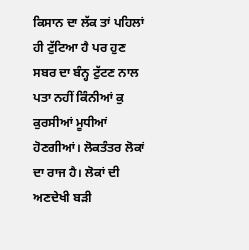ਕਿਸਾਨ ਦਾ ਲੱਕ ਤਾਂ ਪਹਿਲਾਂ ਹੀ ਟੁੱਟਿਆ ਹੈ ਪਰ ਹੁਣ ਸਬਰ ਦਾ ਬੰਨ੍ਹ ਟੁੱਟਣ ਨਾਲ ਪਤਾ ਨਹੀਂ ਕਿੰਨੀਆਂ ਕੁ ਕੁਰਸੀਆਂ ਮੂਧੀਆਂ ਹੋਣਗੀਆਂ। ਲੋਕਤੰਤਰ ਲੋਕਾਂ ਦਾ ਰਾਜ ਹੈ। ਲੋਕਾਂ ਦੀ ਅਣਦੇਖੀ ਬੜੀ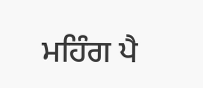ਮਹਿੰਗ ਪੈ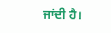ਜਾਂਦੀ ਹੈ।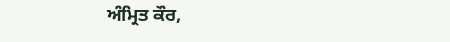ਅੰਮ੍ਰਿਤ ਕੌਰ,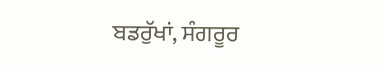ਬਡਰੁੱਖਾਂ, ਸੰਗਰੂਰ